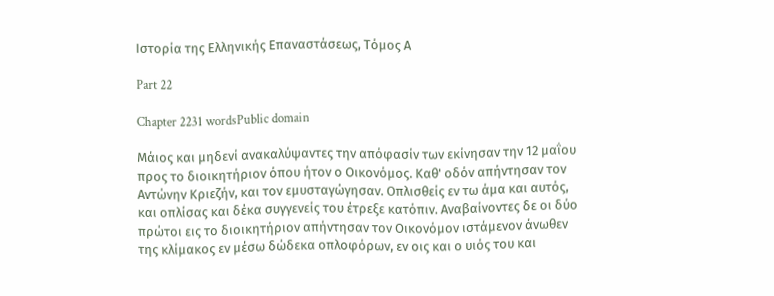Ιστορία της Ελληνικής Επαναστάσεως, Τόμος Α

Part 22

Chapter 2231 wordsPublic domain

Μάιος και μηδενί ανακαλύψαντες την απόφασίν των εκίνησαν την 12 μαΐου προς το διοικητήριον όπου ήτον ο Οικονόμος. Καθ' οδόν απήντησαν τον Αντώνην Κριεζήν, και τον εμυσταγώγησαν. Οπλισθείς εν τω άμα και αυτός, και οπλίσας και δέκα συγγενείς του έτρεξε κατόπιν. Αναβαίνοντες δε οι δύο πρώτοι εις το διοικητήριον απήντησαν τον Οικονόμον ιστάμενον άνωθεν της κλίμακος εν μέσω δώδεκα οπλοφόρων, εν οις και ο υιός του και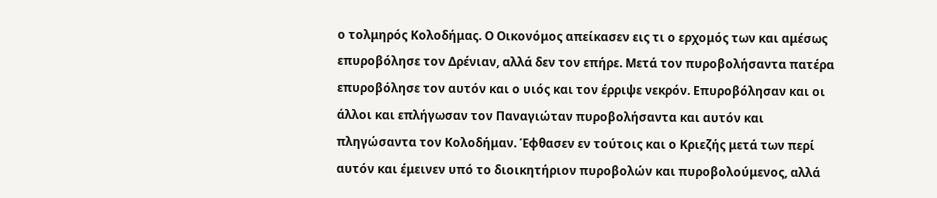ο τολμηρός Κολοδήμας. Ο Οικονόμος απείκασεν εις τι ο ερχομός των και αμέσως επυροβόλησε τον Δρένιαν, αλλά δεν τον επήρε. Μετά τον πυροβολήσαντα πατέρα επυροβόλησε τον αυτόν και ο υιός και τον έρριψε νεκρόν. Επυροβόλησαν και οι άλλοι και επλήγωσαν τον Παναγιώταν πυροβολήσαντα και αυτόν και πληγώσαντα τον Κολοδήμαν. Έφθασεν εν τούτοις και ο Κριεζής μετά των περί αυτόν και έμεινεν υπό το διοικητήριον πυροβολών και πυροβολούμενος, αλλά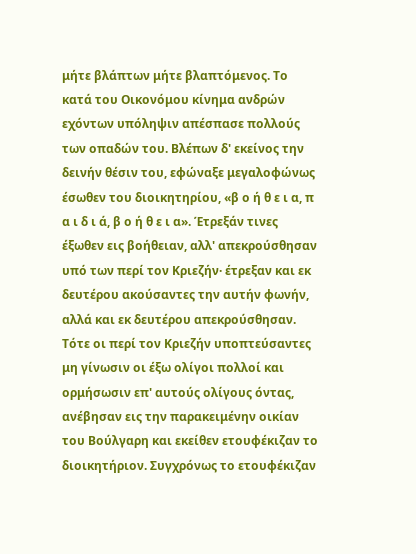μήτε βλάπτων μήτε βλαπτόμενος. Το κατά του Οικονόμου κίνημα ανδρών εχόντων υπόληψιν απέσπασε πολλούς των οπαδών του. Βλέπων δ' εκείνος την δεινήν θέσιν του, εφώναξε μεγαλοφώνως έσωθεν του διοικητηρίου, «β ο ή θ ε ι α, π α ι δ ι ά, β ο ή θ ε ι α». Έτρεξάν τινες έξωθεν εις βοήθειαν, αλλ' απεκρούσθησαν υπό των περί τον Κριεζήν· έτρεξαν και εκ δευτέρου ακούσαντες την αυτήν φωνήν, αλλά και εκ δευτέρου απεκρούσθησαν. Τότε οι περί τον Κριεζήν υποπτεύσαντες μη γίνωσιν οι έξω ολίγοι πολλοί και ορμήσωσιν επ' αυτούς ολίγους όντας, ανέβησαν εις την παρακειμένην οικίαν του Βούλγαρη και εκείθεν ετουφέκιζαν το διοικητήριον. Συγχρόνως το ετουφέκιζαν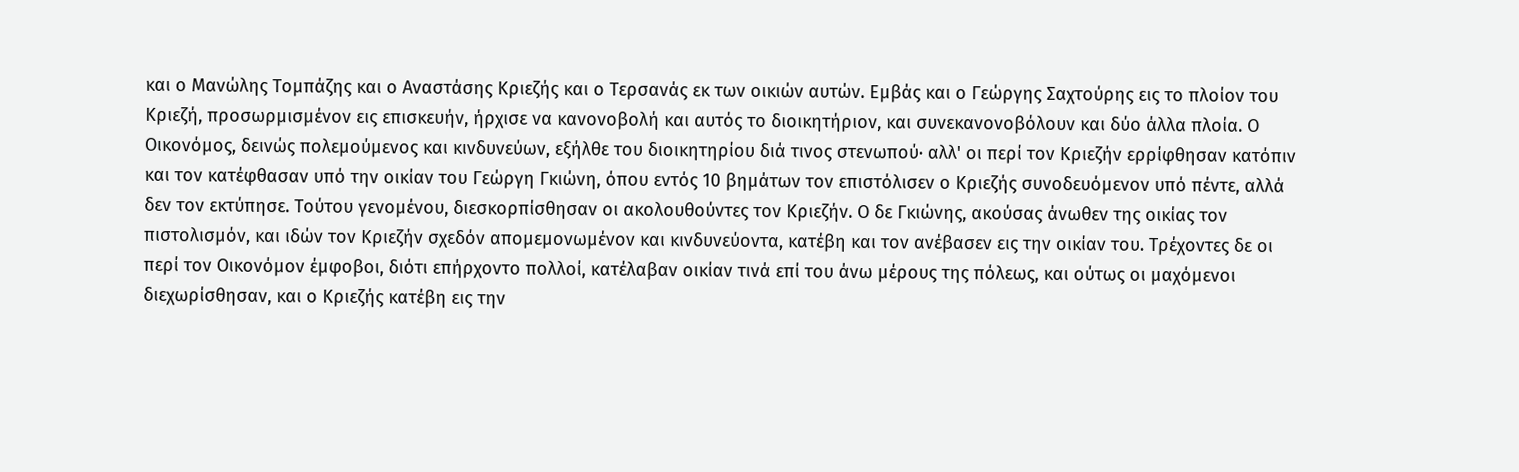και ο Μανώλης Τομπάζης και ο Αναστάσης Κριεζής και ο Τερσανάς εκ των οικιών αυτών. Εμβάς και ο Γεώργης Σαχτούρης εις το πλοίον του Κριεζή, προσωρμισμένον εις επισκευήν, ήρχισε να κανονοβολή και αυτός το διοικητήριον, και συνεκανονοβόλουν και δύο άλλα πλοία. Ο Οικονόμος, δεινώς πολεμούμενος και κινδυνεύων, εξήλθε του διοικητηρίου διά τινος στενωπού· αλλ' οι περί τον Κριεζήν ερρίφθησαν κατόπιν και τον κατέφθασαν υπό την οικίαν του Γεώργη Γκιώνη, όπου εντός 10 βημάτων τον επιστόλισεν ο Κριεζής συνοδευόμενον υπό πέντε, αλλά δεν τον εκτύπησε. Τούτου γενομένου, διεσκορπίσθησαν οι ακολουθούντες τον Κριεζήν. Ο δε Γκιώνης, ακούσας άνωθεν της οικίας τον πιστολισμόν, και ιδών τον Κριεζήν σχεδόν απομεμονωμένον και κινδυνεύοντα, κατέβη και τον ανέβασεν εις την οικίαν του. Τρέχοντες δε οι περί τον Οικονόμον έμφοβοι, διότι επήρχοντο πολλοί, κατέλαβαν οικίαν τινά επί του άνω μέρους της πόλεως, και ούτως οι μαχόμενοι διεχωρίσθησαν, και ο Κριεζής κατέβη εις την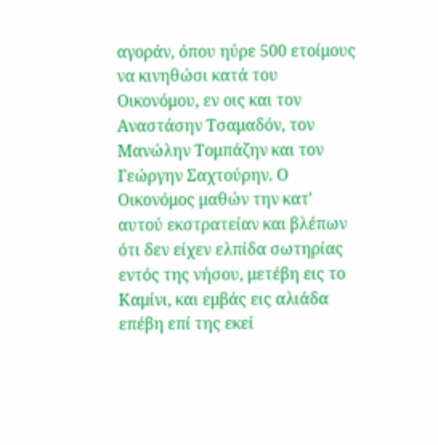αγοράν, όπου ηύρε 500 ετοίμους να κινηθώσι κατά του Οικονόμου, εν οις και τον Αναστάσην Τσαμαδόν, τον Μανώλην Τομπάζην και τον Γεώργην Σαχτούρην. Ο Οικονόμος μαθών την κατ' αυτού εκστρατείαν και βλέπων ότι δεν είχεν ελπίδα σωτηρίας εντός της νήσου, μετέβη εις το Καμίνι, και εμβάς εις αλιάδα επέβη επί της εκεί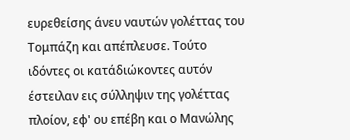ευρεθείσης άνευ ναυτών γολέττας του Τομπάζη και απέπλευσε. Τούτο ιδόντες οι κατάδιώκοντες αυτόν έστειλαν εις σύλληψιν της γολέττας πλοίον, εφ' ου επέβη και ο Μανώλης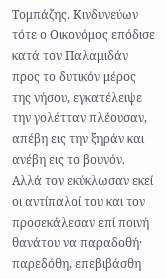Τομπάζης. Κινδυνεύων τότε ο Οικονόμος επόδισε κατά τον Παλαμιδάν προς το δυτικόν μέρος της νήσου, εγκατέλειψε την γολέτταν πλέουσαν, απέβη εις την ξηράν και ανέβη εις το βουνόν. Αλλά τον εκύκλωσαν εκεί οι αντίπαλοί του και τον προσεκάλεσαν επί ποινή θανάτου να παραδοθή· παρεδόθη, επεβιβάσθη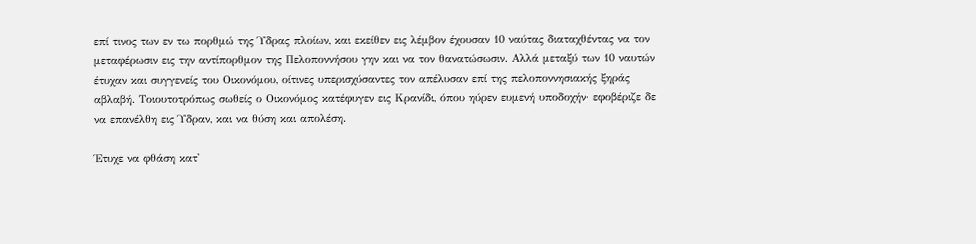επί τινος των εν τω πορθμώ της Ύδρας πλοίων, και εκείθεν εις λέμβον έχουσαν 10 ναύτας διαταχθέντας να τον μεταφέρωσιν εις την αντίπορθμον της Πελοποννήσου γην και να τον θανατώσωσιν. Αλλά μεταξύ των 10 ναυτών έτυχαν και συγγενείς του Οικονόμου, οίτινες υπερισχύσαντες τον απέλυσαν επί της πελοποννησιακής ξηράς αβλαβή. Τοιουτοτρόπως σωθείς ο Οικονόμος κατέφυγεν εις Κρανίδι, όπου ηύρεν ευμενή υποδοχήν· εφοβέριζε δε να επανέλθη εις Ύδραν, και να θύση και απολέση.

Έτυχε να φθάση κατ'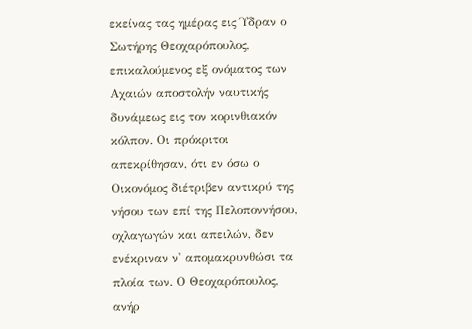εκείνας τας ημέρας εις Ύδραν ο Σωτήρης Θεοχαρόπουλος, επικαλούμενος εξ ονόματος των Αχαιών αποστολήν ναυτικής δυνάμεως εις τον κορινθιακόν κόλπον. Οι πρόκριτοι απεκρίθησαν, ότι εν όσω ο Οικονόμος διέτριβεν αντικρύ της νήσου των επί της Πελοποννήσου, οχλαγωγών και απειλών, δεν ενέκριναν ν' απομακρυνθώσι τα πλοία των. Ο Θεοχαρόπουλος, ανήρ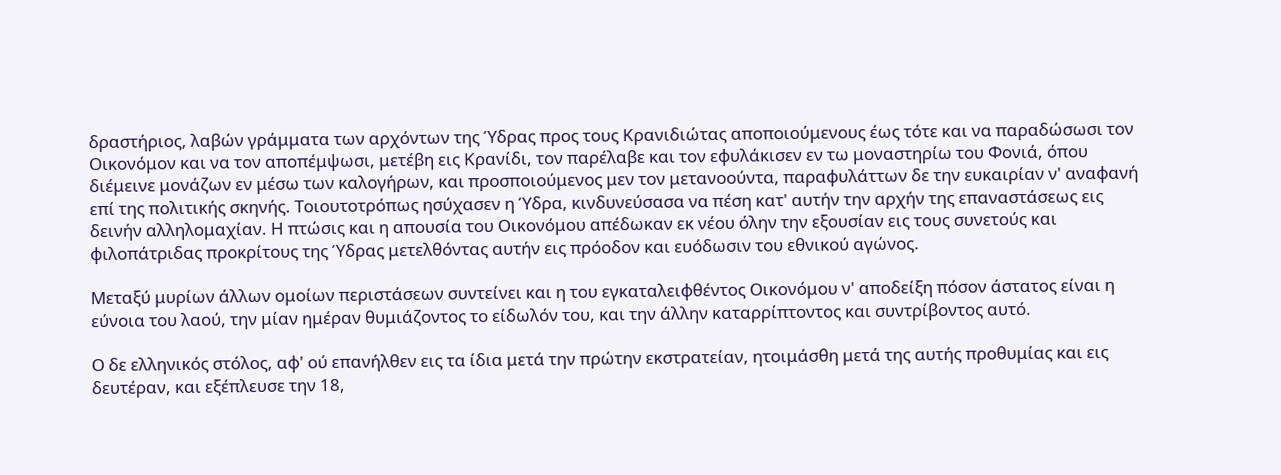δραστήριος, λαβών γράμματα των αρχόντων της Ύδρας προς τους Κρανιδιώτας αποποιούμενους έως τότε και να παραδώσωσι τον Οικονόμον και να τον αποπέμψωσι, μετέβη εις Κρανίδι, τον παρέλαβε και τον εφυλάκισεν εν τω μοναστηρίω του Φονιά, όπου διέμεινε μονάζων εν μέσω των καλογήρων, και προσποιούμενος μεν τον μετανοούντα, παραφυλάττων δε την ευκαιρίαν ν' αναφανή επί της πολιτικής σκηνής. Τοιουτοτρόπως ησύχασεν η Ύδρα, κινδυνεύσασα να πέση κατ' αυτήν την αρχήν της επαναστάσεως εις δεινήν αλληλομαχίαν. Η πτώσις και η απουσία του Οικονόμου απέδωκαν εκ νέου όλην την εξουσίαν εις τους συνετούς και φιλοπάτριδας προκρίτους της Ύδρας μετελθόντας αυτήν εις πρόοδον και ευόδωσιν του εθνικού αγώνος.

Μεταξύ μυρίων άλλων ομοίων περιστάσεων συντείνει και η του εγκαταλειφθέντος Οικονόμου ν' αποδείξη πόσον άστατος είναι η εύνοια του λαού, την μίαν ημέραν θυμιάζοντος το είδωλόν του, και την άλλην καταρρίπτοντος και συντρίβοντος αυτό.

Ο δε ελληνικός στόλος, αφ' ού επανήλθεν εις τα ίδια μετά την πρώτην εκστρατείαν, ητοιμάσθη μετά της αυτής προθυμίας και εις δευτέραν, και εξέπλευσε την 18,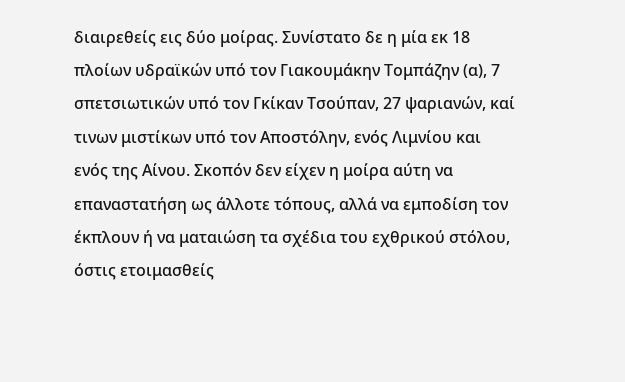διαιρεθείς εις δύο μοίρας. Συνίστατο δε η μία εκ 18 πλοίων υδραϊκών υπό τον Γιακουμάκην Τομπάζην (α), 7 σπετσιωτικών υπό τον Γκίκαν Τσούπαν, 27 ψαριανών, καί τινων μιστίκων υπό τον Αποστόλην, ενός Λιμνίου και ενός της Αίνου. Σκοπόν δεν είχεν η μοίρα αύτη να επαναστατήση ως άλλοτε τόπους, αλλά να εμποδίση τον έκπλουν ή να ματαιώση τα σχέδια του εχθρικού στόλου, όστις ετοιμασθείς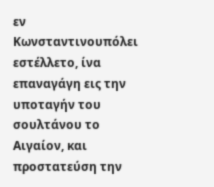εν Κωνσταντινουπόλει εστέλλετο, ίνα επαναγάγη εις την υποταγήν του σουλτάνου το Αιγαίον, και προστατεύση την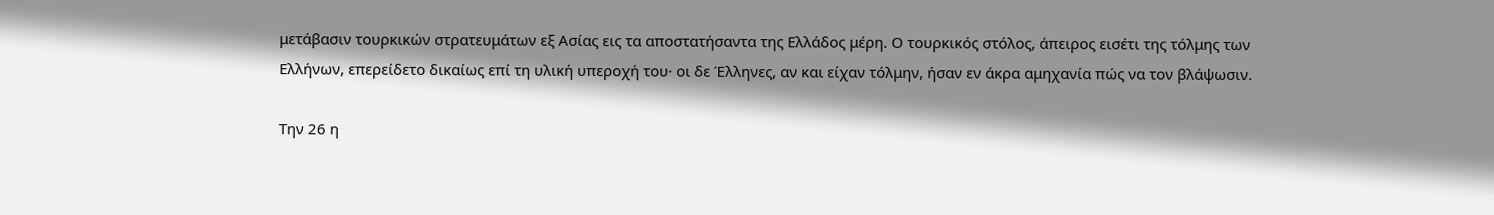μετάβασιν τουρκικών στρατευμάτων εξ Ασίας εις τα αποστατήσαντα της Ελλάδος μέρη. Ο τουρκικός στόλος, άπειρος εισέτι της τόλμης των Ελλήνων, επερείδετο δικαίως επί τη υλική υπεροχή του· οι δε Έλληνες, αν και είχαν τόλμην, ήσαν εν άκρα αμηχανία πώς να τον βλάψωσιν.

Την 26 η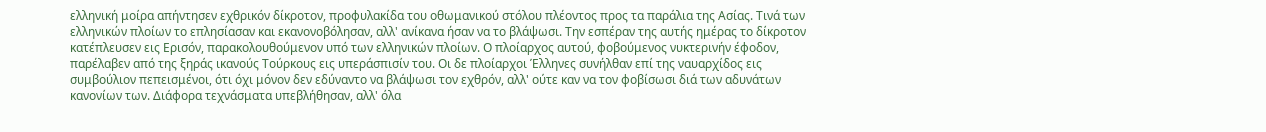ελληνική μοίρα απήντησεν εχθρικόν δίκροτον, προφυλακίδα του οθωμανικού στόλου πλέοντος προς τα παράλια της Ασίας. Τινά των ελληνικών πλοίων το επλησίασαν και εκανονοβόλησαν, αλλ' ανίκανα ήσαν να το βλάψωσι. Την εσπέραν της αυτής ημέρας το δίκροτον κατέπλευσεν εις Ερισόν, παρακολουθούμενον υπό των ελληνικών πλοίων. Ο πλοίαρχος αυτού, φοβούμενος νυκτερινήν έφοδον, παρέλαβεν από της ξηράς ικανούς Τούρκους εις υπεράσπισίν του. Οι δε πλοίαρχοι Έλληνες συνήλθαν επί της ναυαρχίδος εις συμβούλιον πεπεισμένοι, ότι όχι μόνον δεν εδύναντο να βλάψωσι τον εχθρόν, αλλ' ούτε καν να τον φοβίσωσι διά των αδυνάτων κανονίων των. Διάφορα τεχνάσματα υπεβλήθησαν, αλλ' όλα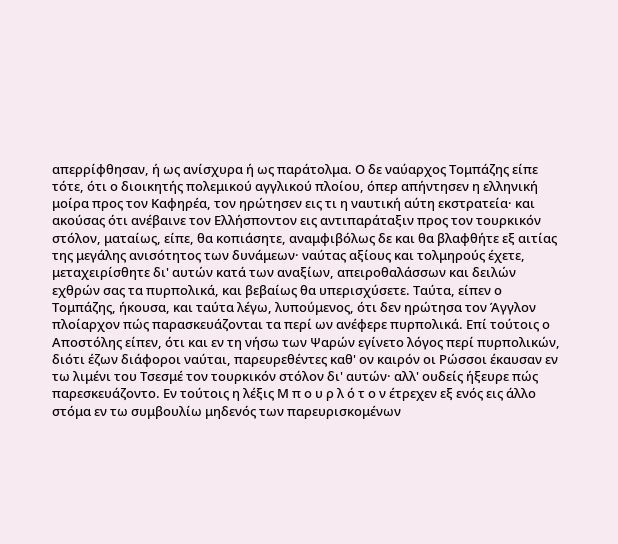απερρίφθησαν, ή ως ανίσχυρα ή ως παράτολμα. Ο δε ναύαρχος Τομπάζης είπε τότε, ότι ο διοικητής πολεμικού αγγλικού πλοίου, όπερ απήντησεν η ελληνική μοίρα προς τον Καφηρέα, τον ηρώτησεν εις τι η ναυτική αύτη εκστρατεία· και ακούσας ότι ανέβαινε τον Ελλήσποντον εις αντιπαράταξιν προς τον τουρκικόν στόλον, ματαίως, είπε, θα κοπιάσητε, αναμφιβόλως δε και θα βλαφθήτε εξ αιτίας της μεγάλης ανισότητος των δυνάμεων· ναύτας αξίους και τολμηρούς έχετε, μεταχειρίσθητε δι' αυτών κατά των αναξίων, απειροθαλάσσων και δειλών εχθρών σας τα πυρπολικά, και βεβαίως θα υπερισχύσετε. Ταύτα, είπεν ο Τομπάζης, ήκουσα, και ταύτα λέγω, λυπούμενος, ότι δεν ηρώτησα τον Άγγλον πλοίαρχον πώς παρασκευάζονται τα περί ων ανέφερε πυρπολικά. Επί τούτοις ο Αποστόλης είπεν, ότι και εν τη νήσω των Ψαρών εγίνετο λόγος περί πυρπολικών, διότι έζων διάφοροι ναύται, παρευρεθέντες καθ' ον καιρόν οι Ρώσσοι έκαυσαν εν τω λιμένι του Τσεσμέ τον τουρκικόν στόλον δι' αυτών· αλλ' ουδείς ήξευρε πώς παρεσκευάζοντο. Εν τούτοις η λέξις Μ π ο υ ρ λ ό τ ο ν έτρεχεν εξ ενός εις άλλο στόμα εν τω συμβουλίω μηδενός των παρευρισκομένων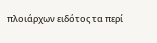πλοιάρχων ειδότος τα περί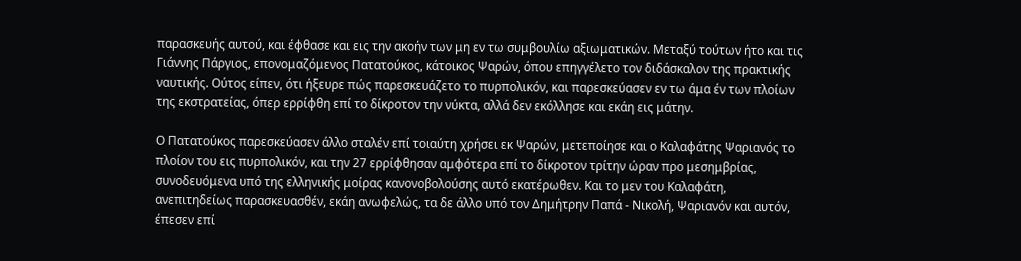παρασκευής αυτού, και έφθασε και εις την ακοήν των μη εν τω συμβουλίω αξιωματικών. Μεταξύ τούτων ήτο και τις Γιάννης Πάργιος, επονομαζόμενος Πατατούκος, κάτοικος Ψαρών, όπου επηγγέλετο τον διδάσκαλον της πρακτικής ναυτικής. Ούτος είπεν, ότι ήξευρε πώς παρεσκευάζετο το πυρπολικόν, και παρεσκεύασεν εν τω άμα έν των πλοίων της εκστρατείας, όπερ ερρίφθη επί το δίκροτον την νύκτα, αλλά δεν εκόλλησε και εκάη εις μάτην.

Ο Πατατούκος παρεσκεύασεν άλλο σταλέν επί τοιαύτη χρήσει εκ Ψαρών, μετεποίησε και ο Καλαφάτης Ψαριανός το πλοίον του εις πυρπολικόν, και την 27 ερρίφθησαν αμφότερα επί το δίκροτον τρίτην ώραν προ μεσημβρίας, συνοδευόμενα υπό της ελληνικής μοίρας κανονοβολούσης αυτό εκατέρωθεν. Και το μεν του Καλαφάτη, ανεπιτηδείως παρασκευασθέν, εκάη ανωφελώς, τα δε άλλο υπό τον Δημήτρην Παπά - Νικολή, Ψαριανόν και αυτόν, έπεσεν επί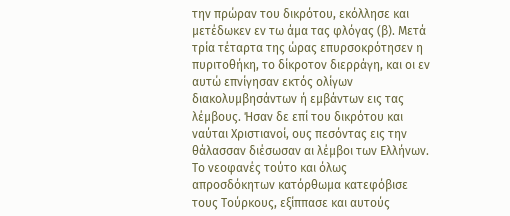την πρώραν του δικρότου, εκόλλησε και μετέδωκεν εν τω άμα τας φλόγας (β). Μετά τρία τέταρτα της ώρας επυρσοκρότησεν η πυριτοθήκη, το δίκροτον διερράγη, και οι εν αυτώ επνίγησαν εκτός ολίγων διακολυμβησάντων ή εμβάντων εις τας λέμβους. Ήσαν δε επί του δικρότου και ναύται Χριστιανοί, ους πεσόντας εις την θάλασσαν διέσωσαν αι λέμβοι των Ελλήνων. Το νεοφανές τούτο και όλως απροσδόκητων κατόρθωμα κατεφόβισε τους Τούρκους, εξίππασε και αυτούς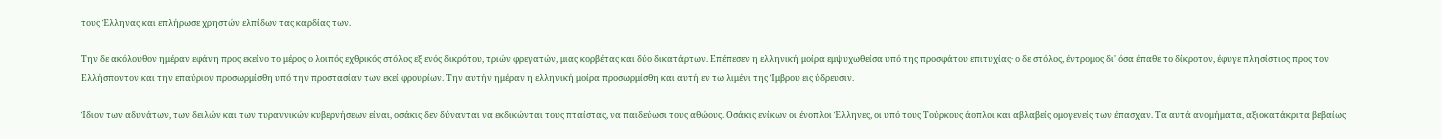τους Έλληνας και επλήρωσε χρηστών ελπίδων τας καρδίας των.

Την δε ακόλουθον ημέραν εφάνη προς εκείνο το μέρος ο λοιπός εχθρικός στόλος εξ ενός δικρότου, τριών φρεγατών, μιας κορβέτας και δύο δικατάρτων. Επέπεσεν η ελληνική μοίρα εμψυχωθείσα υπό της προσφάτου επιτυχίας· ο δε στόλος, έντρομος δι' όσα έπαθε το δίκροτον, έφυγε πλησίστιος προς τον Ελλήσποντον και την επαύριον προσωρμίσθη υπό την προστασίαν των εκεί φρουρίων. Την αυτήν ημέραν η ελληνική μοίρα προσωρμίσθη και αυτή εν τω λιμένι της Ίμβρου εις ύδρευσιν.

Ίδιον των αδυνάτων, των δειλών και των τυραννικών κυβερνήσεων είναι, οσάκις δεν δύνανται να εκδικώνται τους πταίστας, να παιδεύωσι τους αθώους. Οσάκις ενίκων οι ένοπλοι Έλληνες, οι υπό τους Τούρκους άοπλοι και αβλαβείς ομογενείς των έπασχαν. Τα αυτά ανομήματα, αξιοκατάκριτα βεβαίως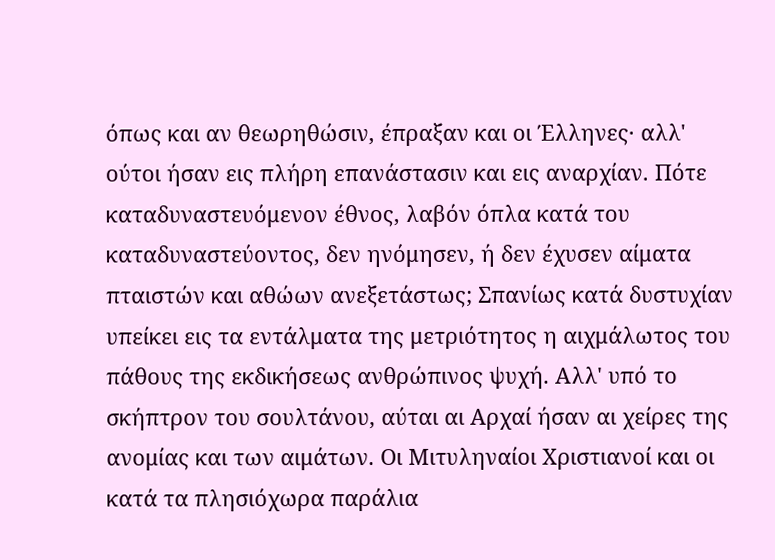όπως και αν θεωρηθώσιν, έπραξαν και οι Έλληνες· αλλ' ούτοι ήσαν εις πλήρη επανάστασιν και εις αναρχίαν. Πότε καταδυναστευόμενον έθνος, λαβόν όπλα κατά του καταδυναστεύοντος, δεν ηνόμησεν, ή δεν έχυσεν αίματα πταιστών και αθώων ανεξετάστως; Σπανίως κατά δυστυχίαν υπείκει εις τα εντάλματα της μετριότητος η αιχμάλωτος του πάθους της εκδικήσεως ανθρώπινος ψυχή. Αλλ' υπό το σκήπτρον του σουλτάνου, αύται αι Αρχαί ήσαν αι χείρες της ανομίας και των αιμάτων. Οι Μιτυληναίοι Χριστιανοί και οι κατά τα πλησιόχωρα παράλια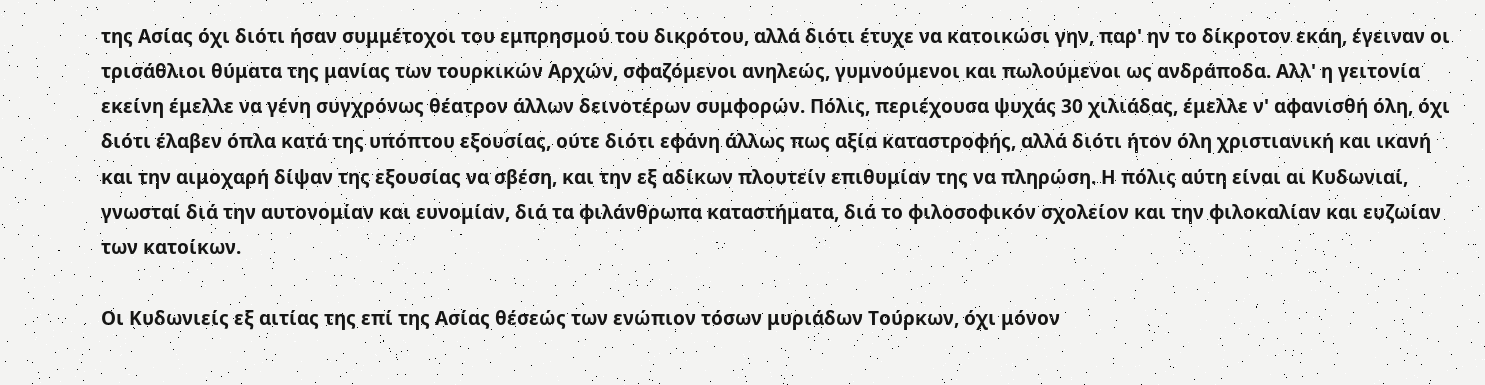της Ασίας όχι διότι ήσαν συμμέτοχοι του εμπρησμού του δικρότου, αλλά διότι έτυχε να κατοικώσι γην, παρ' ην το δίκροτον εκάη, έγειναν οι τρισάθλιοι θύματα της μανίας των τουρκικών Αρχών, σφαζόμενοι ανηλεώς, γυμνούμενοι και πωλούμενοι ως ανδράποδα. Αλλ' η γειτονία εκείνη έμελλε να γένη συγχρόνως θέατρον άλλων δεινοτέρων συμφορών. Πόλις, περιέχουσα ψυχάς 30 χιλιάδας, έμελλε ν' αφανισθή όλη, όχι διότι έλαβεν όπλα κατά της υπόπτου εξουσίας, ούτε διότι εφάνη άλλως πως αξία καταστροφής, αλλά διότι ήτον όλη χριστιανική και ικανή και την αιμοχαρή δίψαν της εξουσίας να σβέση, και την εξ αδίκων πλουτείν επιθυμίαν της να πληρώση. Η πόλις αύτη είναι αι Κυδωνιαί, γνωσταί διά την αυτονομίαν και ευνομίαν, διά τα φιλάνθρωπα καταστήματα, διά το φιλοσοφικόν σχολείον και την φιλοκαλίαν και ευζωίαν των κατοίκων.

Οι Κυδωνιείς εξ αιτίας της επί της Ασίας θέσεώς των ενώπιον τόσων μυριάδων Τούρκων, όχι μόνον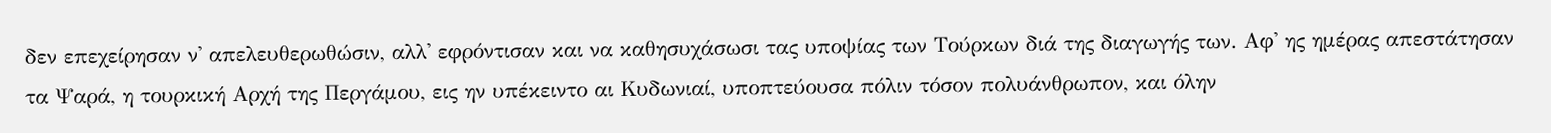δεν επεχείρησαν ν' απελευθερωθώσιν, αλλ' εφρόντισαν και να καθησυχάσωσι τας υποψίας των Τούρκων διά της διαγωγής των. Αφ' ης ημέρας απεστάτησαν τα Ψαρά, η τουρκική Αρχή της Περγάμου, εις ην υπέκειντο αι Κυδωνιαί, υποπτεύουσα πόλιν τόσον πολυάνθρωπον, και όλην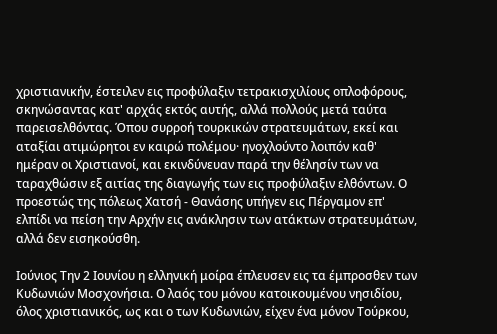χριστιανικήν, έστειλεν εις προφύλαξιν τετρακισχιλίους οπλοφόρους, σκηνώσαντας κατ' αρχάς εκτός αυτής, αλλά πολλούς μετά ταύτα παρεισελθόντας. Όπου συρροή τουρκικών στρατευμάτων, εκεί και αταξίαι ατιμώρητοι εν καιρώ πολέμου· ηνοχλούντο λοιπόν καθ' ημέραν οι Χριστιανοί, και εκινδύνευαν παρά την θέλησίν των να ταραχθώσιν εξ αιτίας της διαγωγής των εις προφύλαξιν ελθόντων. Ο προεστώς της πόλεως Χατσή - Θανάσης υπήγεν εις Πέργαμον επ' ελπίδι να πείση την Αρχήν εις ανάκλησιν των ατάκτων στρατευμάτων, αλλά δεν εισηκούσθη.

Ιούνιος Την 2 Ιουνίου η ελληνική μοίρα έπλευσεν εις τα έμπροσθεν των Κυδωνιών Μοσχονήσια. Ο λαός του μόνου κατοικουμένου νησιδίου, όλος χριστιανικός, ως και ο των Κυδωνιών, είχεν ένα μόνον Τούρκου,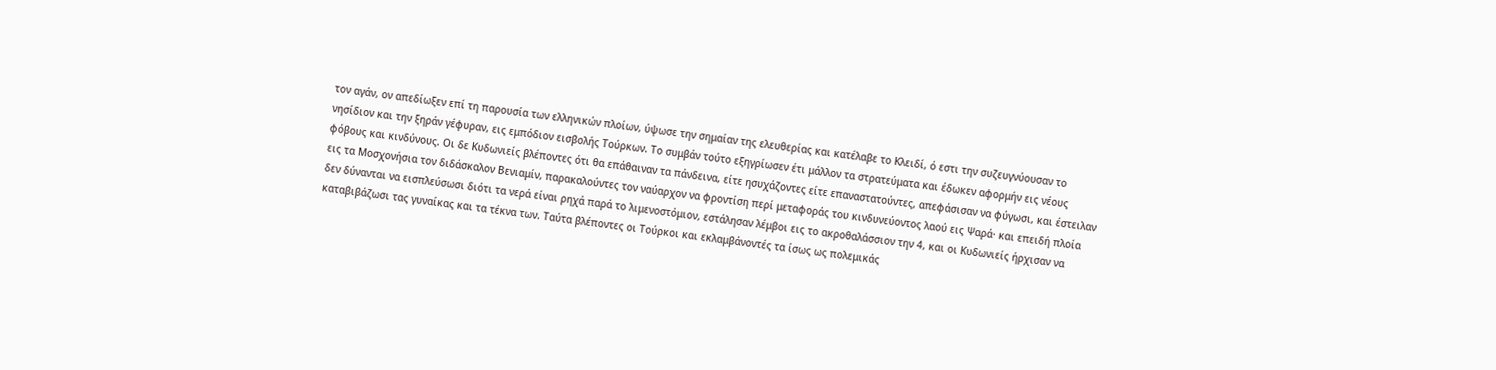τον αγάν, ον απεδίωξεν επί τη παρουσία των ελληνικών πλοίων, ύψωσε την σημαίαν της ελευθερίας και κατέλαβε το Κλειδί, ό εστι την συζευγνύουσαν το νησίδιον και την ξηράν γέφυραν, εις εμπόδιον εισβολής Τούρκων. Το συμβάν τούτο εξηγρίωσεν έτι μάλλον τα στρατεύματα και έδωκεν αφορμήν εις νέους φόβους και κινδύνους. Οι δε Κυδωνιείς βλέποντες ότι θα επάθαιναν τα πάνδεινα, είτε ησυχάζοντες είτε επαναστατούντες, απεφάσισαν να φύγωσι, και έστειλαν εις τα Μοσχονήσια τον διδάσκαλον Βενιαμίν, παρακαλούντες τον ναύαρχον να φροντίση περί μεταφοράς του κινδυνεύοντος λαού εις Ψαρά· και επειδή πλοία δεν δύνανται να εισπλεύσωσι διότι τα νερά είναι ρηχά παρά το λιμενοστόμιον, εστάλησαν λέμβοι εις το ακροθαλάσσιον την 4, και οι Κυδωνιείς ήρχισαν να καταβιβάζωσι τας γυναίκας και τα τέκνα των. Ταύτα βλέποντες οι Τούρκοι και εκλαμβάνοντές τα ίσως ως πολεμικάς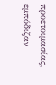προετοιμασίας, εμπόδιζαν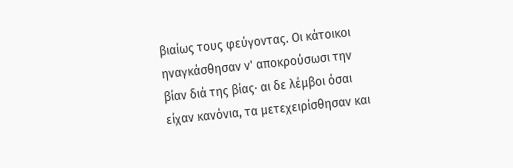βιαίως τους φεύγοντας. Οι κάτοικοι ηναγκάσθησαν ν' αποκρούσωσι την βίαν διά της βίας· αι δε λέμβοι όσαι είχαν κανόνια, τα μετεχειρίσθησαν και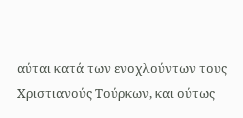αύται κατά των ενοχλούντων τους Χριστιανούς Τούρκων, και ούτως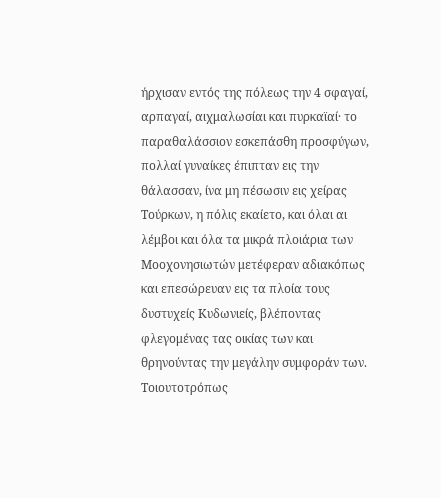ήρχισαν εντός της πόλεως την 4 σφαγαί, αρπαγαί, αιχμαλωσίαι και πυρκαϊαί· το παραθαλάσσιον εσκεπάσθη προσφύγων, πολλαί γυναίκες έπιπταν εις την θάλασσαν, ίνα μη πέσωσιν εις χείρας Τούρκων, η πόλις εκαίετο, και όλαι αι λέμβοι και όλα τα μικρά πλοιάρια των Μοοχονησιωτών μετέφεραν αδιακόπως και επεσώρευαν εις τα πλοία τους δυστυχείς Κυδωνιείς, βλέποντας φλεγομένας τας οικίας των και θρηνούντας την μεγάλην συμφοράν των. Τοιουτοτρόπως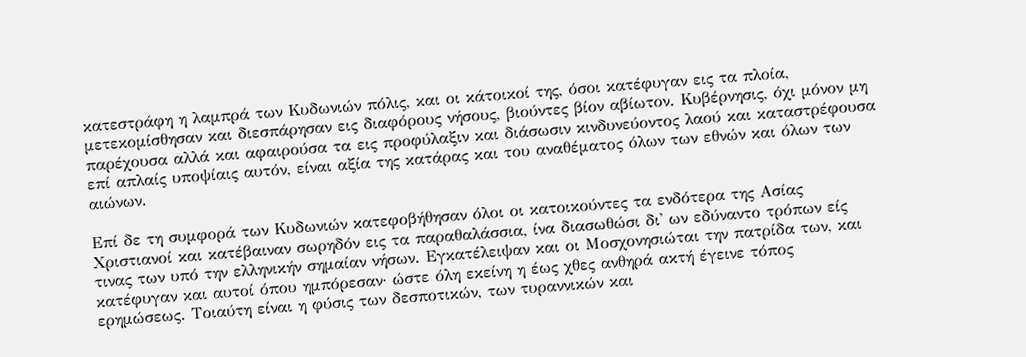κατεστράφη η λαμπρά των Κυδωνιών πόλις, και οι κάτοικοί της, όσοι κατέφυγαν εις τα πλοία, μετεκομίσθησαν και διεσπάρησαν εις διαφόρους νήσους, βιούντες βίον αβίωτον. Κυβέρνησις, όχι μόνον μη παρέχουσα αλλά και αφαιρούσα τα εις προφύλαξιν και διάσωσιν κινδυνεύοντος λαού και καταστρέφουσα επί απλαίς υποψίαις αυτόν, είναι αξία της κατάρας και του αναθέματος όλων των εθνών και όλων των αιώνων.

Επί δε τη συμφορά των Κυδωνιών κατεφοβήθησαν όλοι οι κατοικούντες τα ενδότερα της Ασίας Χριστιανοί και κατέβαιναν σωρηδόν εις τα παραθαλάσσια, ίνα διασωθώσι δι' ων εδύναντο τρόπων είς τινας των υπό την ελληνικήν σημαίαν νήσων. Εγκατέλειψαν και οι Μοσχονησιώται την πατρίδα των, και κατέφυγαν και αυτοί όπου ημπόρεσαν· ώστε όλη εκείνη η έως χθες ανθηρά ακτή έγεινε τόπος ερημώσεως. Τοιαύτη είναι η φύσις των δεσποτικών, των τυραννικών και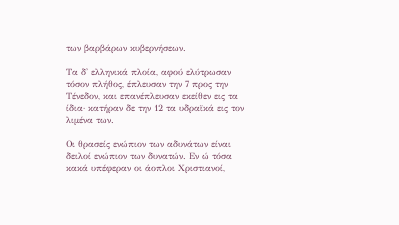των βαρβάρων κυβερνήσεων.

Τα δ' ελληνικά πλοία, αφού ελύτρωσαν τόσον πλήθος, έπλευσαν την 7 προς την Τένεδον, και επανέπλευσαν εκείθεν εις τα ίδια· κατήραν δε την 12 τα υδραϊκά εις τον λιμένα των.

Οι θρασείς ενώπιον των αδυνάτων είναι δειλοί ενώπιον των δυνατών. Εν ώ τόσα κακά υπέφεραν οι άοπλοι Χριστιανοί,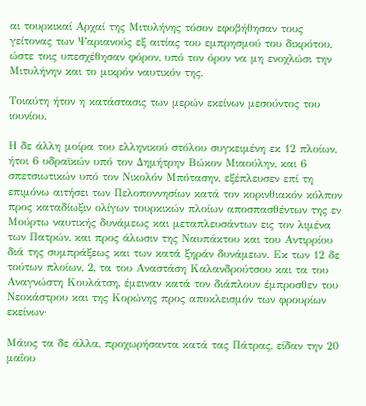αι τουρκικαί Αρχαί της Μιτυλήνης τόσον εφοβήθησαν τους γείτονας των Ψαριανούς εξ αιτίας του εμπρησμού του δικρότου, ώστε τοις υπεσχέθησαν φόρον, υπό τον όρον να μη ενοχλώσι την Μιτυλήνην και το μικρόν ναυτικόν της.

Τοιαύτη ήτον η κατάστασις των μερών εκείνων μεσούντος του ιουνίου.

Η δε άλλη μοίρα του ελληνικού στόλου συγκειμένη εκ 12 πλοίων, ήτοι 6 υδραϊκών υπό τον Δημήτρην Βώκον Μιαούλην, και 6 σπετσιωτικών υπό τον Νικολόν Μπότασην, εξέπλευσεν επί τη επιμόνω αιτήσει των Πελοποννησίων κατά τον κορινθιακόν κόλπον προς καταδίωξιν ολίγων τουρκικών πλοίων αποσπασθέντων της εν Μούρτω ναυτικής δυνάμεως και μεταπλευσάντων εις τον λιμένα των Πατρών, και προς άλωσιν της Ναυπάκτου και του Αντιρρίου διά της συμπράξεως και των κατά ξηράν δυνάμεων. Εκ των 12 δε τούτων πλοίων, 2, τα του Αναστάση Καλανδρούτσου και τα του Αναγνώστη Κουλάτση, έμειναν κατά τον διάπλουν έμπροσθεν του Νεοκάστρου και της Κορώνης προς αποκλεισμόν των φρουρίων εκείνων·

Μάιος τα δε άλλα, προχωρήσαντα κατά τας Πάτρας, είδαν την 20 μαΐου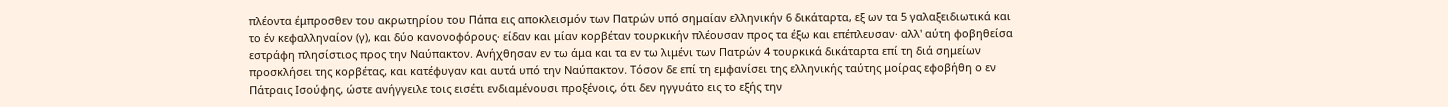πλέοντα έμπροσθεν του ακρωτηρίου του Πάπα εις αποκλεισμόν των Πατρών υπό σημαίαν ελληνικήν 6 δικάταρτα, εξ ων τα 5 γαλαξειδιωτικά και το έν κεφαλληναίον (γ), και δύο κανονοφόρους· είδαν και μίαν κορβέταν τουρκικήν πλέουσαν προς τα έξω και επέπλευσαν· αλλ' αύτη φοβηθείσα εστράφη πλησίστιος προς την Ναύπακτον. Ανήχθησαν εν τω άμα και τα εν τω λιμένι των Πατρών 4 τουρκικά δικάταρτα επί τη διά σημείων προσκλήσει της κορβέτας, και κατέφυγαν και αυτά υπό την Ναύπακτον. Τόσον δε επί τη εμφανίσει της ελληνικής ταύτης μοίρας εφοβήθη ο εν Πάτραις Ισούφης, ώστε ανήγγειλε τοις εισέτι ενδιαμένουσι προξένοις, ότι δεν ηγγυάτο εις το εξής την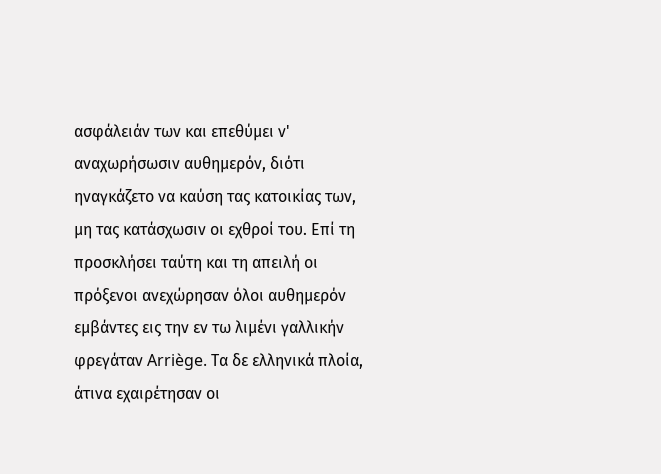ασφάλειάν των και επεθύμει ν' αναχωρήσωσιν αυθημερόν, διότι ηναγκάζετο να καύση τας κατοικίας των, μη τας κατάσχωσιν οι εχθροί του. Επί τη προσκλήσει ταύτη και τη απειλή οι πρόξενοι ανεχώρησαν όλοι αυθημερόν εμβάντες εις την εν τω λιμένι γαλλικήν φρεγάταν Arriège. Τα δε ελληνικά πλοία, άτινα εχαιρέτησαν οι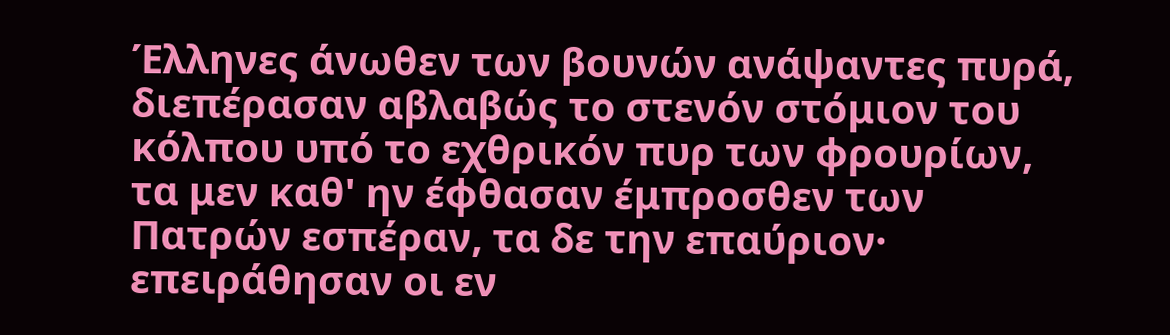Έλληνες άνωθεν των βουνών ανάψαντες πυρά, διεπέρασαν αβλαβώς το στενόν στόμιον του κόλπου υπό το εχθρικόν πυρ των φρουρίων, τα μεν καθ' ην έφθασαν έμπροσθεν των Πατρών εσπέραν, τα δε την επαύριον· επειράθησαν οι εν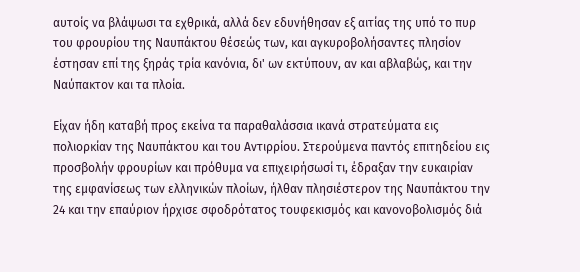αυτοίς να βλάψωσι τα εχθρικά, αλλά δεν εδυνήθησαν εξ αιτίας της υπό το πυρ του φρουρίου της Ναυπάκτου θέσεώς των, και αγκυροβολήσαντες πλησίον έστησαν επί της ξηράς τρία κανόνια, δι' ων εκτύπουν, αν και αβλαβώς, και την Ναύπακτον και τα πλοία.

Είχαν ήδη καταβή προς εκείνα τα παραθαλάσσια ικανά στρατεύματα εις πολιορκίαν της Ναυπάκτου και του Αντιρρίου. Στερούμενα παντός επιτηδείου εις προσβολήν φρουρίων και πρόθυμα να επιχειρήσωσί τι, έδραξαν την ευκαιρίαν της εμφανίσεως των ελληνικών πλοίων, ήλθαν πλησιέστερον της Ναυπάκτου την 24 και την επαύριον ήρχισε σφοδρότατος τουφεκισμός και κανονοβολισμός διά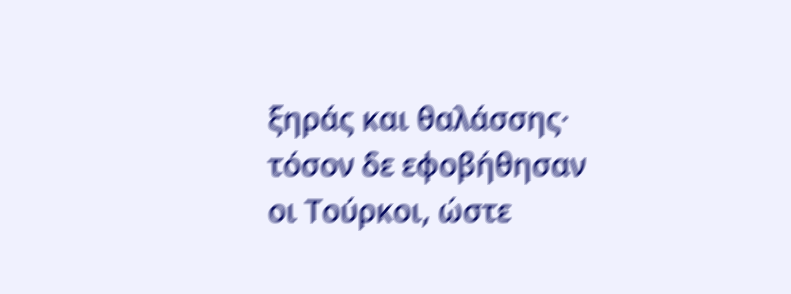ξηράς και θαλάσσης· τόσον δε εφοβήθησαν οι Τούρκοι, ώστε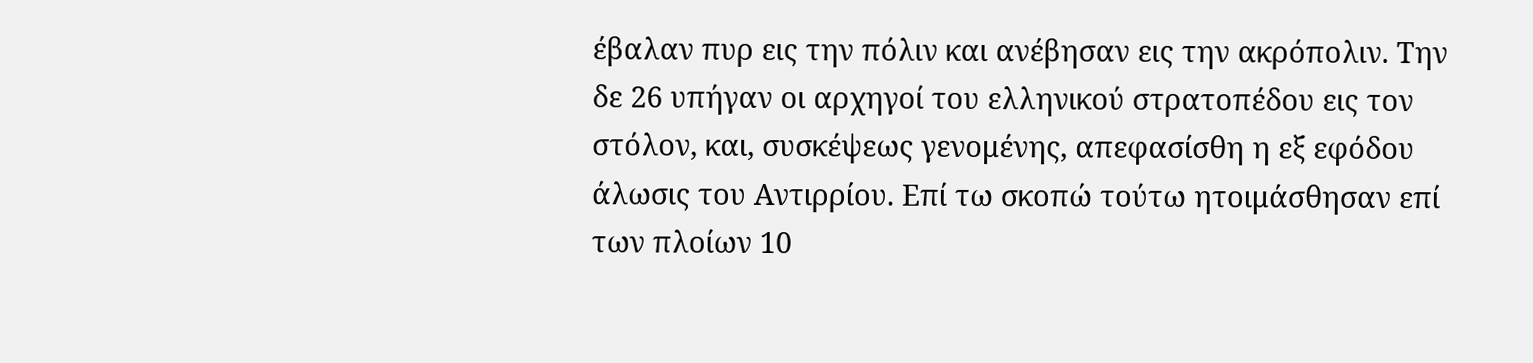έβαλαν πυρ εις την πόλιν και ανέβησαν εις την ακρόπολιν. Την δε 26 υπήγαν οι αρχηγοί του ελληνικού στρατοπέδου εις τον στόλον, και, συσκέψεως γενομένης, απεφασίσθη η εξ εφόδου άλωσις του Αντιρρίου. Επί τω σκοπώ τούτω ητοιμάσθησαν επί των πλοίων 10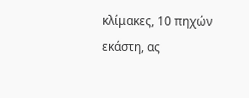κλίμακες, 10 πηχών εκάστη, ας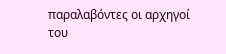παραλαβόντες οι αρχηγοί του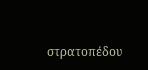στρατοπέδου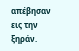απέβησαν εις την ξηράν.